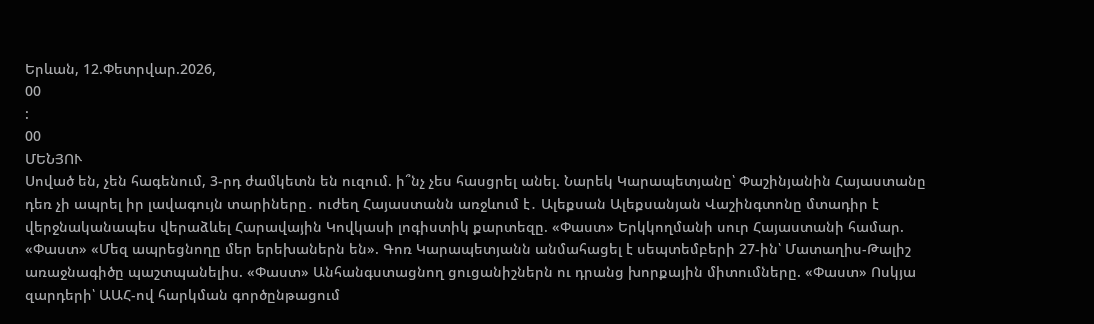Երևան, 12.Փետրվար.2026,
00
:
00
ՄԵՆՅՈՒ
Սոված են, չեն հագենում, 3-րդ ժամկետն են ուզում. ի՞նչ չես հասցրել անել. Նարեկ Կարապետյանը՝ Փաշինյանին Հայաստանը դեռ չի ապրել իր լավագույն տարիները․ ուժեղ Հայաստանն առջևում է․ Ալեքսան Ալեքսանյան Վաշինգտոնը մտադիր է վերջնականապես վերաձևել Հարավային Կովկասի լոգիստիկ քարտեզը. «Փաստ» Երկկողմանի սուր Հայաստանի համար. «Փաստ» «Մեզ ապրեցնողը մեր երեխաներն են». Գոռ Կարապետյանն անմահացել է սեպտեմբերի 27-ին՝ Մատաղիս-Թալիշ առաջնագիծը պաշտպանելիս. «Փաստ» Անհանգստացնող ցուցանիշներն ու դրանց խորքային միտումները. «Փաստ» Ոսկյա զարդերի՝ ԱԱՀ-ով հարկման գործընթացում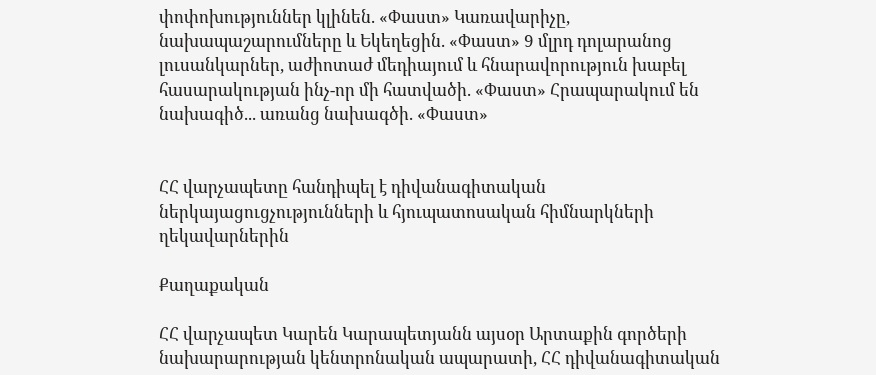փոփոխություններ կլինեն. «Փաստ» Կառավարիչը, նախապաշարումները և Եկեղեցին. «Փաստ» 9 մլրդ դոլարանոց լուսանկարներ, աժիոտաժ մեդիայում և հնարավորություն խաբել հասարակության ինչ-որ մի հատվածի. «Փաստ» Հրապարակում են նախագիծ... առանց նախագծի. «Փաստ»


ՀՀ վարչապետը հանդիպել է դիվանագիտական ներկայացուցչությունների և հյուպատոսական հիմնարկների ղեկավարներին

Քաղաքական

ՀՀ վարչապետ Կարեն Կարապետյանն այսօր Արտաքին գործերի նախարարության կենտրոնական ապարատի, ՀՀ դիվանագիտական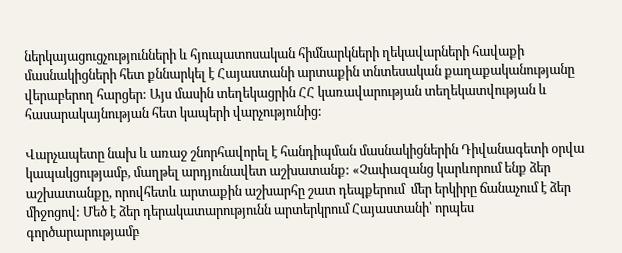ներկայացուցչությունների և հյուպատոսական հիմնարկների ղեկավարների հավաքի մասնակիցների հետ քննարկել է Հայաստանի արտաքին տնտեսական քաղաքականությանը վերաբերող հարցեր: Այս մասին տեղեկացրին ՀՀ կառավարության տեղեկատվության և հասարակայնության հետ կապերի վարչությունից:

Վարչապետը նախ և առաջ շնորհավորել է հանդիպման մասնակիցներին Դիվանագետի օրվա կապակցությամբ, մաղթել արդյունավետ աշխատանք: «Չափազանց կարևորում ենք ձեր աշխատանքը, որովհետև արտաքին աշխարհը շատ դեպքերում  մեր երկիրը ճանաչում է ձեր միջոցով: Մեծ է ձեր դերակատարությունն արտերկրում Հայաստանի՝ որպես գործարարությամբ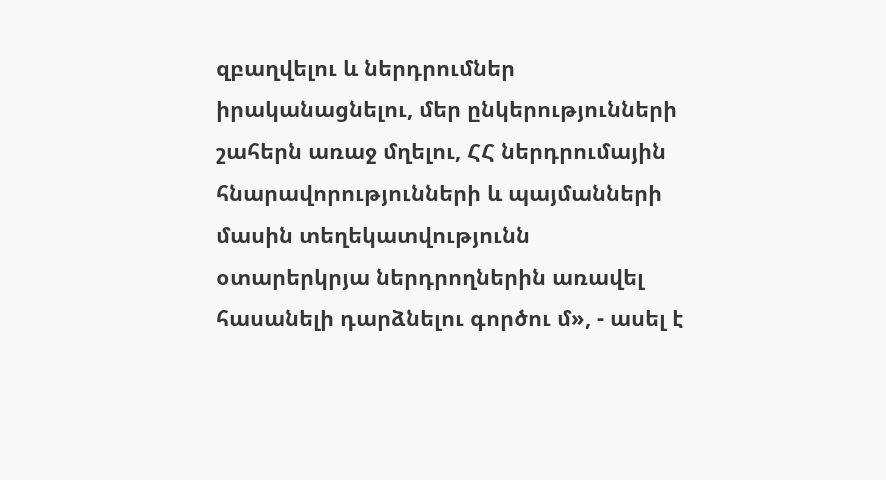զբաղվելու և ներդրումներ իրականացնելու, մեր ընկերությունների շահերն առաջ մղելու, ՀՀ ներդրումային հնարավորությունների և պայմանների մասին տեղեկատվությունն օտարերկրյա ներդրողներին առավել հասանելի դարձնելու գործու մ», - ասել է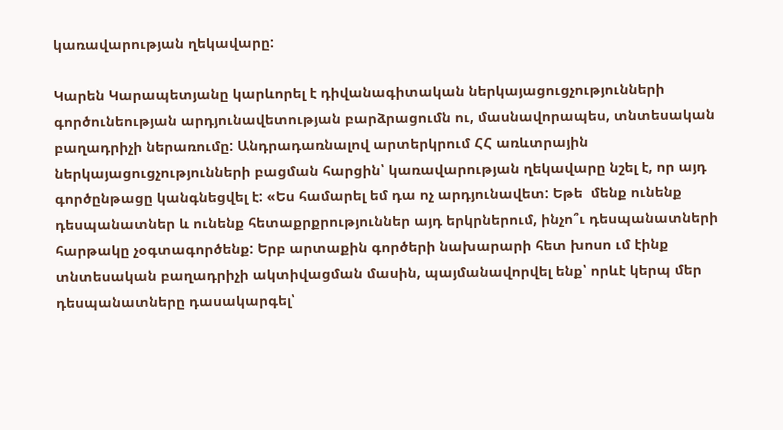կառավարության ղեկավարը:

Կարեն Կարապետյանը կարևորել է դիվանագիտական ներկայացուցչությունների գործունեության արդյունավետության բարձրացումն ու, մասնավորապես, տնտեսական բաղադրիչի ներառումը: Անդրադառնալով արտերկրում ՀՀ առևտրային ներկայացուցչությունների բացման հարցին՝ կառավարության ղեկավարը նշել է, որ այդ գործընթացը կանգնեցվել է: «Ես համարել եմ դա ոչ արդյունավետ: Եթե  մենք ունենք դեսպանատներ և ունենք հետաքրքրություններ այդ երկրներում, ինչո՞ւ դեսպանատների հարթակը չօգտագործենք: Երբ արտաքին գործերի նախարարի հետ խոսո ւմ էինք տնտեսական բաղադրիչի ակտիվացման մասին, պայմանավորվել ենք՝ որևէ կերպ մեր դեսպանատները դասակարգել՝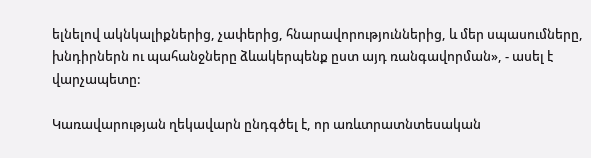ելնելով ակնկալիքներից, չափերից, հնարավորություններից, և մեր սպասումները, խնդիրներն ու պահանջները ձևակերպենք ըստ այդ ռանգավորման», - ասել է վարչապետը:

Կառավարության ղեկավարն ընդգծել է, որ առևտրատնտեսական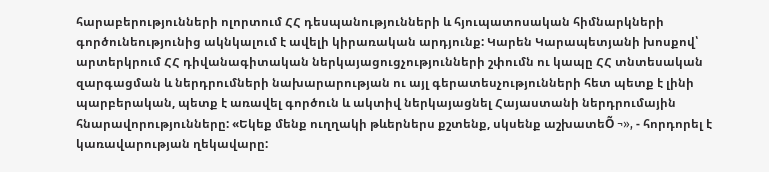հարաբերությունների ոլորտում ՀՀ դեսպանությունների և հյուպատոսական հիմնարկների գործունեությունից ակնկալում է ավելի կիրառական արդյունք: Կարեն Կարապետյանի խոսքով՝ արտերկրում ՀՀ դիվանագիտական ներկայացուցչությունների շփումն ու կապը ՀՀ տնտեսական զարգացման և ներդրումների նախարարության ու այլ գերատեսչությունների հետ պետք է լինի պարբերական, պետք է առավել գործուն և ակտիվ ներկայացնել Հայաստանի ներդրումային հնարավորությունները: «Եկեք մենք ուղղակի թևերներս քշտենք, սկսենք աշխատեÕ ¬», - հորդորել է կառավարության ղեկավարը: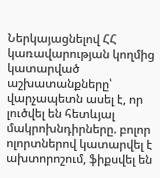Ներկայացնելով ՀՀ կառավարության կողմից կատարված աշխատանքները՝ վարչապետն ասել է, որ լուծվել են հետևյալ մակրոխնդիրները. բոլոր ոլորտներով կատարվել է ախտորոշում, ֆիքսվել են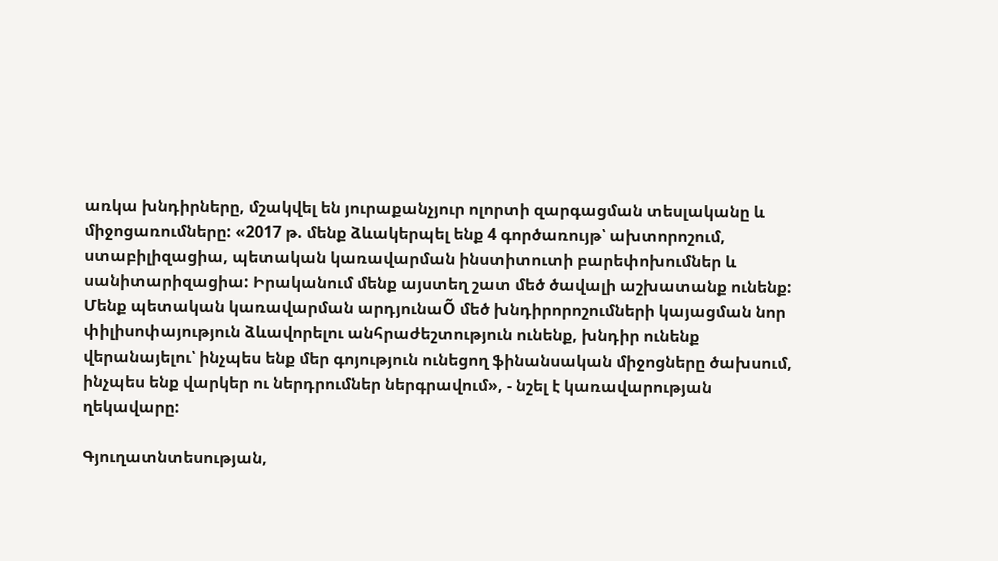առկա խնդիրները, մշակվել են յուրաքանչյուր ոլորտի զարգացման տեսլականը և միջոցառումները: «2017 թ. մենք ձևակերպել ենք 4 գործառույթ՝ ախտորոշում, ստաբիլիզացիա, պետական կառավարման ինստիտուտի բարեփոխումներ և սանիտարիզացիա: Իրականում մենք այստեղ շատ մեծ ծավալի աշխատանք ունենք: Մենք պետական կառավարման արդյունաÕ մեծ խնդիրորոշումների կայացման նոր փիլիսոփայություն ձևավորելու անհրաժեշտություն ունենք, խնդիր ունենք վերանայելու՝ ինչպես ենք մեր գոյություն ունեցող ֆինանսական միջոցները ծախսում, ինչպես ենք վարկեր ու ներդրումներ ներգրավում», - նշել է կառավարության ղեկավարը:

Գյուղատնտեսության,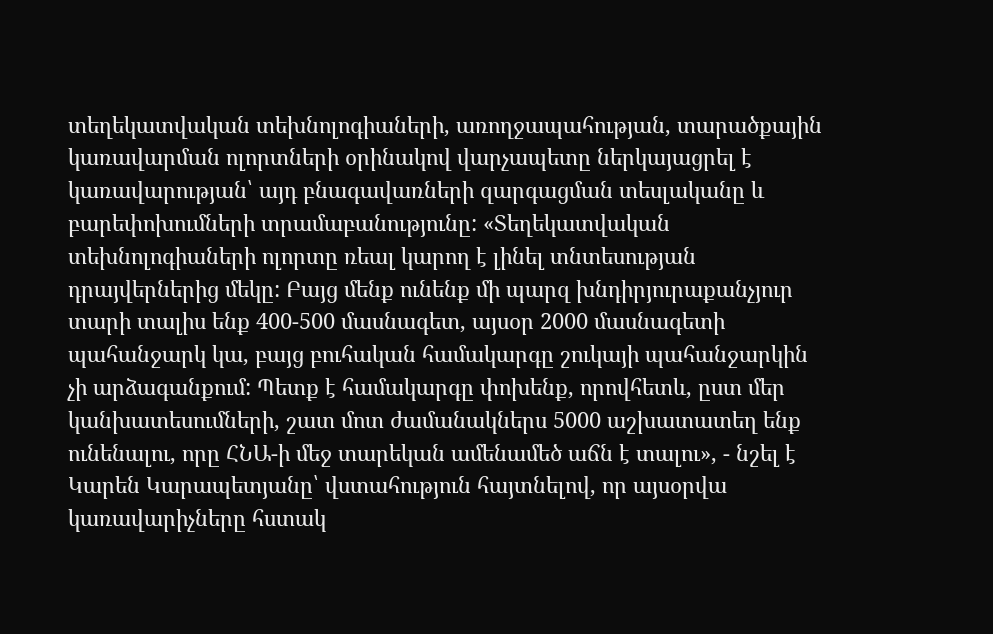տեղեկատվական տեխնոլոգիաների, առողջապահության, տարածքային կառավարման ոլորտների օրինակով վարչապետը ներկայացրել է կառավարության՝ այդ բնագավառների զարգացման տեսլականը և բարեփոխումների տրամաբանությունը: «Տեղեկատվական տեխնոլոգիաների ոլորտը ռեալ կարող է լինել տնտեսության դրայվերներից մեկը: Բայց մենք ունենք մի պարզ խնդիրյուրաքանչյուր տարի տալիս ենք 400-500 մասնագետ, այսօր 2000 մասնագետի պահանջարկ կա, բայց բուհական համակարգը շուկայի պահանջարկին չի արձագանքում: Պետք է համակարգը փոխենք, որովհետև, ըստ մեր կանխատեսումների, շատ մոտ ժամանակներս 5000 աշխատատեղ ենք ունենալու, որը ՀՆԱ-ի մեջ տարեկան ամենամեծ աճն է տալու», - նշել է Կարեն Կարապետյանը՝ վստահություն հայտնելով, որ այսօրվա կառավարիչները հստակ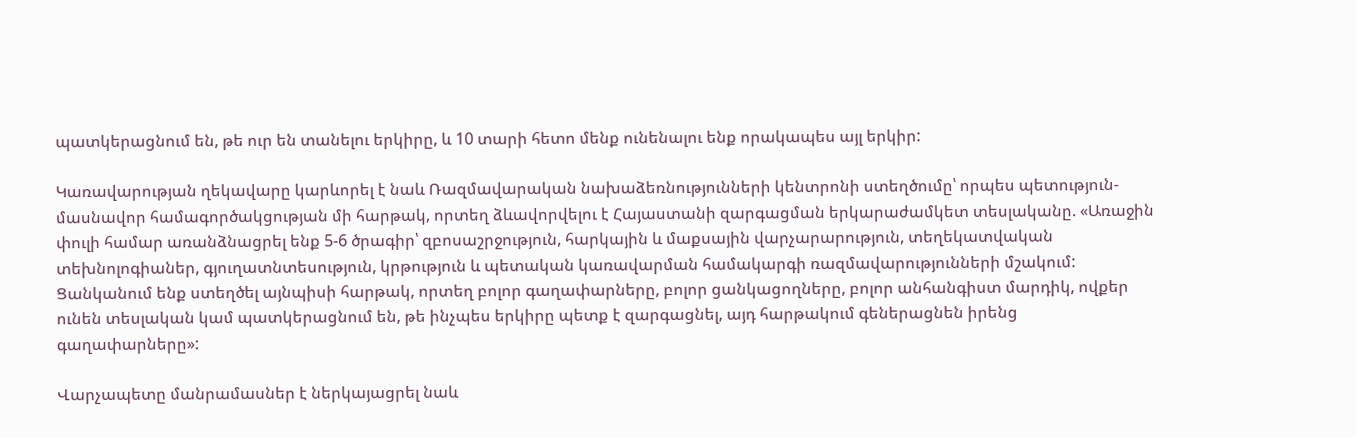պատկերացնում են, թե ուր են տանելու երկիրը, և 10 տարի հետո մենք ունենալու ենք որակապես այլ երկիր:

Կառավարության ղեկավարը կարևորել է նաև Ռազմավարական նախաձեռնությունների կենտրոնի ստեղծումը՝ որպես պետություն-մասնավոր համագործակցության մի հարթակ, որտեղ ձևավորվելու է Հայաստանի զարգացման երկարաժամկետ տեսլականը. «Առաջին փուլի համար առանձնացրել ենք 5-6 ծրագիր՝ զբոսաշրջություն, հարկային և մաքսային վարչարարություն, տեղեկատվական տեխնոլոգիաներ, գյուղատնտեսություն, կրթություն և պետական կառավարման համակարգի ռազմավարությունների մշակում: Ցանկանում ենք ստեղծել այնպիսի հարթակ, որտեղ բոլոր գաղափարները, բոլոր ցանկացողները, բոլոր անհանգիստ մարդիկ, ովքեր ունեն տեսլական կամ պատկերացնում են, թե ինչպես երկիրը պետք է զարգացնել, այդ հարթակում գեներացնեն իրենց գաղափարները»:

Վարչապետը մանրամասներ է ներկայացրել նաև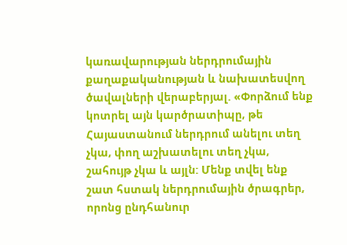կառավարության ներդրումային քաղաքականության և նախատեսվող ծավալների վերաբերյալ. «Փորձում ենք կոտրել այն կարծրատիպը, թե Հայաստանում ներդրում անելու տեղ չկա, փող աշխատելու տեղ չկա, շահույթ չկա և այլն: Մենք տվել ենք շատ հստակ ներդրումային ծրագրեր, որոնց ընդհանուր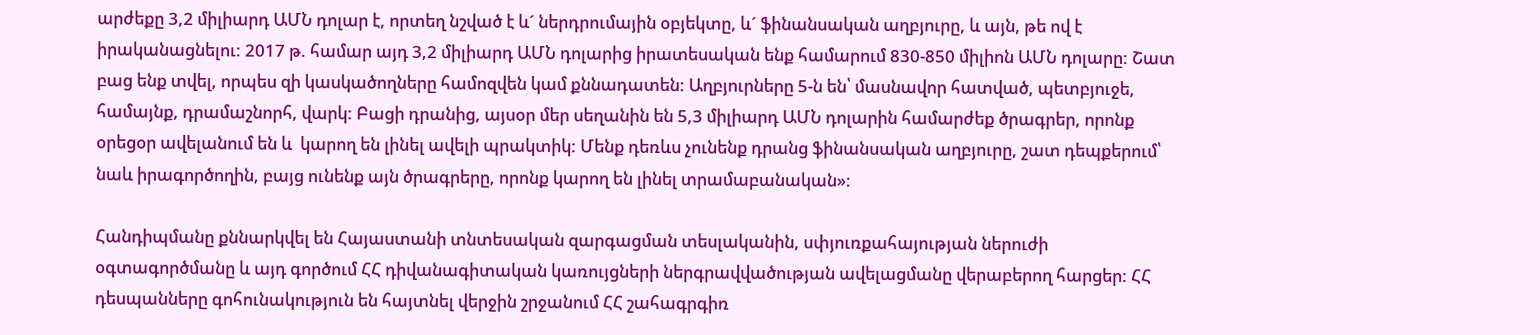արժեքը 3,2 միլիարդ ԱՄՆ դոլար է, որտեղ նշված է և´ ներդրումային օբյեկտը, և´ ֆինանսական աղբյուրը, և այն, թե ով է իրականացնելու: 2017 թ. համար այդ 3,2 միլիարդ ԱՄՆ դոլարից իրատեսական ենք համարում 830-850 միլիոն ԱՄՆ դոլարը: Շատ բաց ենք տվել, որպես զի կասկածողները համոզվեն կամ քննադատեն: Աղբյուրները 5-ն են՝ մասնավոր հատված, պետբյուջե, համայնք, դրամաշնորհ, վարկ: Բացի դրանից, այսօր մեր սեղանին են 5,3 միլիարդ ԱՄՆ դոլարին համարժեք ծրագրեր, որոնք օրեցօր ավելանում են և  կարող են լինել ավելի պրակտիկ: Մենք դեռևս չունենք դրանց ֆինանսական աղբյուրը, շատ դեպքերում՝ նաև իրագործողին, բայց ունենք այն ծրագրերը, որոնք կարող են լինել տրամաբանական»:

Հանդիպմանը քննարկվել են Հայաստանի տնտեսական զարգացման տեսլականին, սփյուռքահայության ներուժի օգտագործմանը և այդ գործում ՀՀ դիվանագիտական կառույցների ներգրավվածության ավելացմանը վերաբերող հարցեր: ՀՀ դեսպանները գոհունակություն են հայտնել վերջին շրջանում ՀՀ շահագրգիռ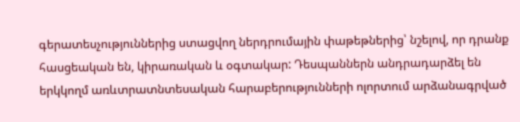գերատեսչություններից ստացվող ներդրումային փաթեթներից՝ նշելով, որ դրանք հասցեական են, կիրառական և օգտակար: Դեսպաններն անդրադարձել են երկկողմ առևտրատնտեսական հարաբերությունների ոլորտում արձանագրված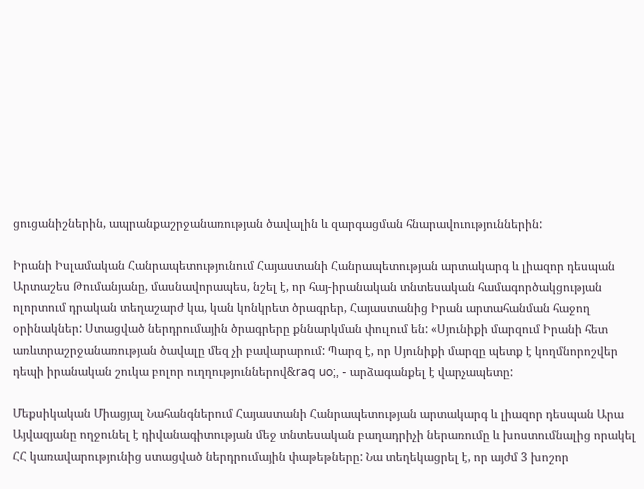ցուցանիշներին, ապրանքաշրջանառության ծավալին և զարգացման հնարավուություններին:

Իրանի Իսլամական Հանրապետությունում Հայաստանի Հանրապետության արտակարգ և լիազոր դեսպան Արտաշես Թումանյանը, մասնավորապես, նշել է, որ հայ-իրանական տնտեսական համագործակցության ոլորտում դրական տեղաշարժ կա, կան կոնկրետ ծրագրեր, Հայաստանից Իրան արտահանման հաջող օրինակներ: Ստացված ներդրումային ծրագրերը քննարկման փուլում են: «Սյունիքի մարզում Իրանի հետ առևտրաշրջանառության ծավալը մեզ չի բավարարում: Պարզ է, որ Սյունիքի մարզը պետք է կողմնորոշվեր դեպի իրանական շուկա բոլոր ուղղություններով&raq uo;, - արձագանքել է վարչապետը:

Մեքսիկական Միացյալ Նահանգներում Հայաստանի Հանրապետության արտակարգ և լիազոր դեսպան Արա Այվազյանը ողջունել է դիվանագիտության մեջ տնտեսական բաղադրիչի ներառումը և խոստումնալից որակել ՀՀ կառավարությունից ստացված ներդրումային փաթեթները: Նա տեղեկացրել է, որ այժմ 3 խոշոր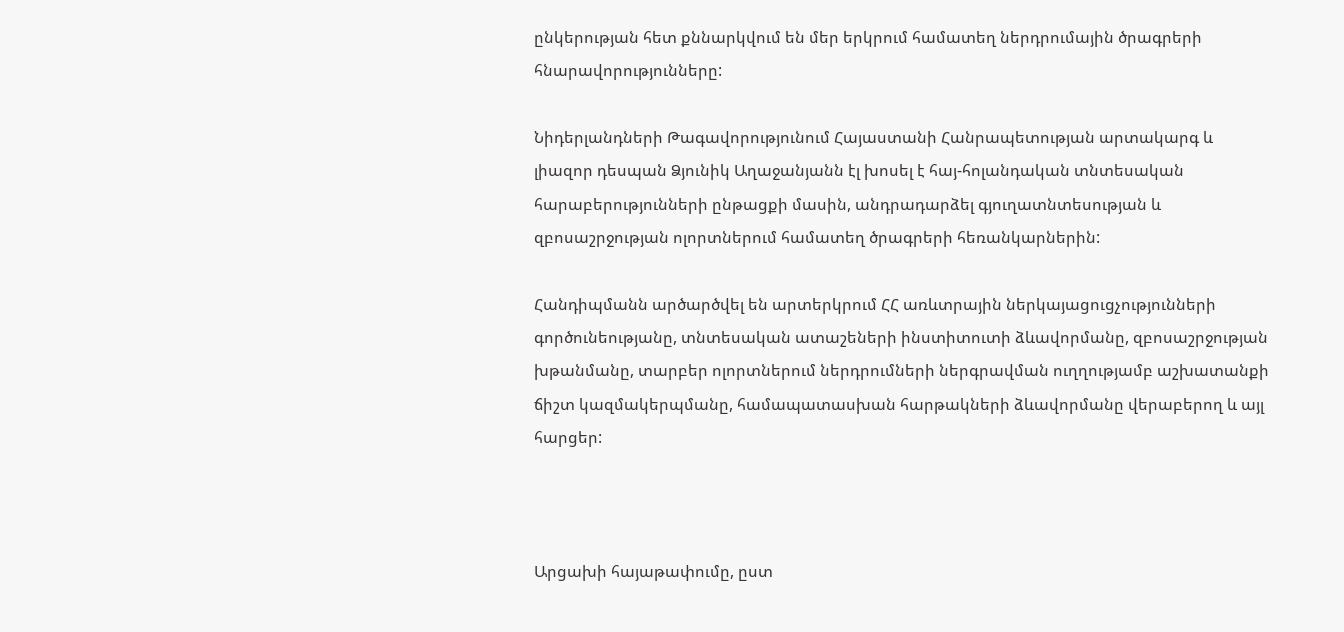ընկերության հետ քննարկվում են մեր երկրում համատեղ ներդրումային ծրագրերի հնարավորությունները:

Նիդերլանդների Թագավորությունում Հայաստանի Հանրապետության արտակարգ և լիազոր դեսպան Ձյունիկ Աղաջանյանն էլ խոսել է հայ-հոլանդական տնտեսական հարաբերությունների ընթացքի մասին, անդրադարձել գյուղատնտեսության և զբոսաշրջության ոլորտներում համատեղ ծրագրերի հեռանկարներին:

Հանդիպմանն արծարծվել են արտերկրում ՀՀ առևտրային ներկայացուցչությունների գործունեությանը, տնտեսական ատաշեների ինստիտուտի ձևավորմանը, զբոսաշրջության խթանմանը, տարբեր ոլորտներում ներդրումների ներգրավման ուղղությամբ աշխատանքի ճիշտ կազմակերպմանը, համապատասխան հարթակների ձևավորմանը վերաբերող և այլ հարցեր:



Արցախի հայաթափումը, ըստ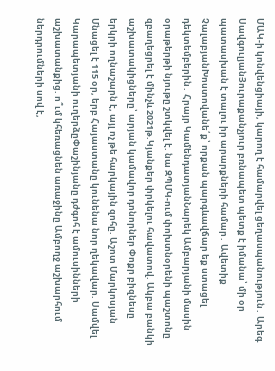ՄԱԿ-ի կոնվենցիայի, կարող է համարվել ցեղասպանություն․ Արեգ ՍավգուլյանՅուրաքանչյուր բռնապետ պետք է իմանա՝ մի օր պատասխան է տալու իր արարքների համար․ Ավետիք ՉալաբյանԽոստովանե՛ք՝ որքան պարգևավճար եք ստացել դեկտեմբերին․ Հրայր ԿամենդատյանՆարեկ Ամբարյանի մասին օրաթերթի նյութը շտկվել է. նա ԶՊՄԿ-ում փոխտնօրենի պաշտոնը զբաղեցրել է մինչև 2021թ.Կյանքեր փրկելու հավատով. Ակբա բանկի աշխատակիցները՝ արյան կամավոր դոնորներ Փոքր բիզնեսը երկրի ողնաշարն է, այլ ոչ թե հարկային զոհը. Աշոտ Մարկոսյան Մնացել է 115 օր, երբ Հայաստանը կունենա նոր ղեկավար. Սամվել Կարապետյանի ուղերձըՓաշինյանը դժգոհ է ամուսինների աշխատանքից. ո՞ւմ կհեռացնեն առաջինը Ամբողջ աշխարհում ներդրումների սով է,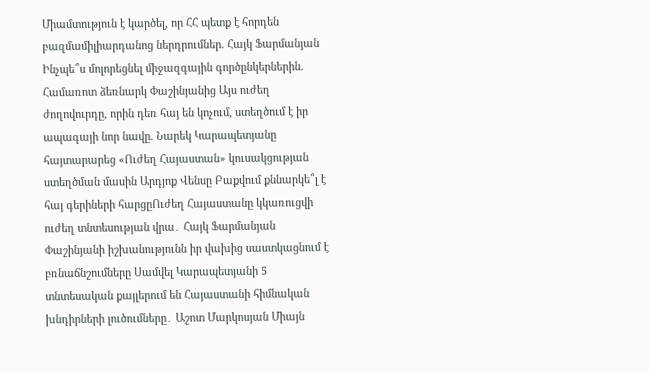Միամտություն է կարծել, որ ՀՀ պետք է հորդեն բազմամիլիարդանոց ներդրումներ. Հայկ Ֆարմանյան Ինչպե՞ս մոլորեցնել միջազգային գործընկերներին. Համառոտ ձեռնարկ Փաշինյանից Այս ուժեղ ժողովուրդը, որին դեռ հայ են կոչում, ստեղծում է իր ապագայի նոր նավը. Նարեկ Կարապետյանը հայտարարեց «Ուժեղ Հայաստան» կուսակցության ստեղծման մասին Արդյոք Վենսը Բաքվում քննարկե՞լ է հայ գերիների հարցըՈւժեղ Հայաստանը կկառուցվի ուժեղ տնտեսության վրա․ Հայկ Ֆարմանյան Փաշինյանի իշխանությունն իր վախից սաստկացնում է բռնաճնշումները Սամվել Կարապետյանի 5 տնտեսական քայլերում են Հայաստանի հիմնական խնդիրների լուծումները․ Աշոտ Մարկոսյան Միայն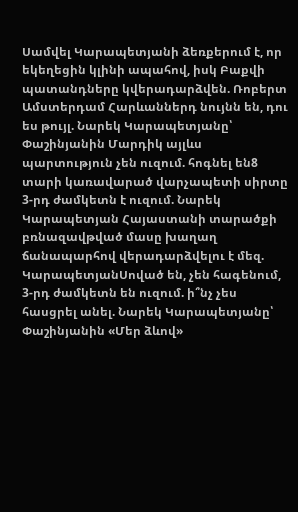Սամվել Կարապետյանի ձեռքերում է, որ եկեղեցին կլինի ապահով, իսկ Բաքվի պատանդները կվերադարձվեն. Ռոբերտ Ամստերդամ Հարևաններդ նույնն են, դու ես թույլ. Նարեկ Կարապետյանը՝ Փաշինյանին Մարդիկ այլևս պարտություն չեն ուզում. հոգնել են8 տարի կառավարած վարչապետի սիրտը 3-րդ ժամկետն է ուզում. Նարեկ Կարապետյան Հայաստանի տարածքի բռնազավթված մասը խաղաղ ճանապարհով վերադարձվելու է մեզ. ԿարապետյանՍոված են, չեն հագենում, 3-րդ ժամկետն են ուզում. ի՞նչ չես հասցրել անել. Նարեկ Կարապետյանը՝ Փաշինյանին «Մեր ձևով»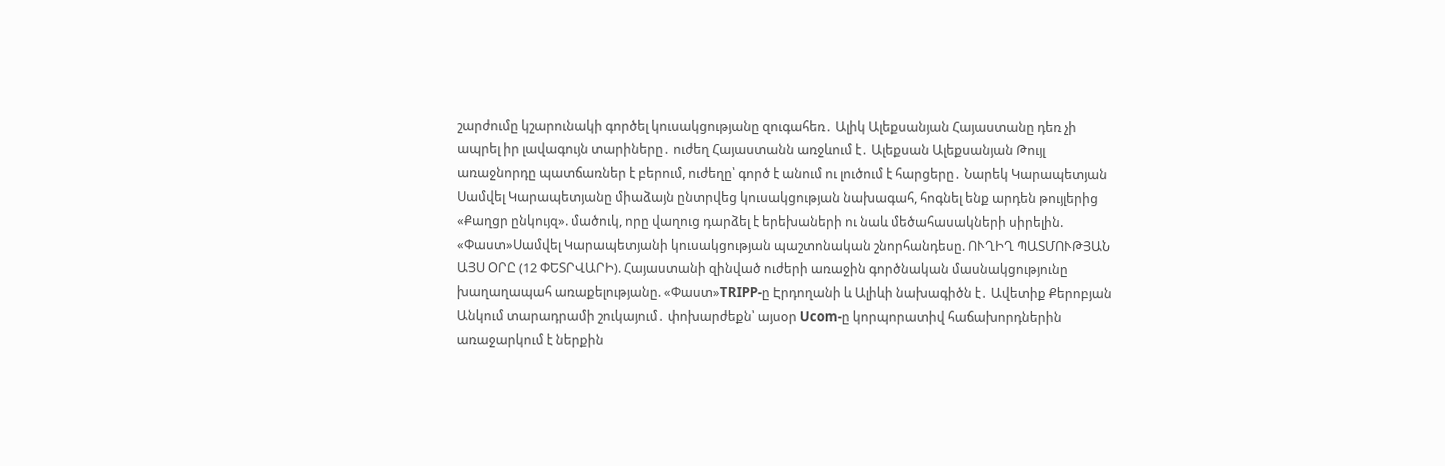շարժումը կշարունակի գործել կուսակցությանը զուգահեռ․ Ալիկ Ալեքսանյան Հայաստանը դեռ չի ապրել իր լավագույն տարիները․ ուժեղ Հայաստանն առջևում է․ Ալեքսան Ալեքսանյան Թույլ առաջնորդը պատճառներ է բերում, ուժեղը՝ գործ է անում ու լուծում է հարցերը․ Նարեկ Կարապետյան Սամվել Կարապետյանը միաձայն ընտրվեց կուսակցության նախագահ, հոգնել ենք արդեն թույլերից «Քաղցր ընկույզ». մածուկ, որը վաղուց դարձել է երեխաների ու նաև մեծահասակների սիրելին. «Փաստ»Սամվել Կարապետյանի կուսակցության պաշտոնական շնորհանդեսը. ՈՒՂԻՂ ՊԱՏՄՈՒԹՅԱՆ ԱՅՍ ՕՐԸ (12 ՓԵՏՐՎԱՐԻ). Հայաստանի զինված ուժերի առաջին գործնական մասնակցությունը խաղաղապահ առաքելությանը. «Փաստ»TRIPP-ը Էրդողանի և Ալիևի նախագիծն է․ Ավետիք Քերոբյան Անկում տարադրամի շուկայում․ փոխարժեքն՝ այսօր Ucom-ը կորպորատիվ հաճախորդներին առաջարկում է ներքին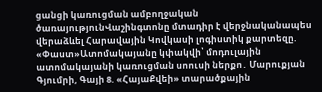ցանցի կառուցման ամբողջական ծառայությունՎաշինգտոնը մտադիր է վերջնականապես վերաձևել Հարավային Կովկասի լոգիստիկ քարտեզը. «Փաստ»Ատոմակայանը կփակվի՝ մոդուլային ատոմակայանի կառուցման սոուսի ներքո․ Մարուքյան Գյումրի, Գայի 8. «ՀայաՔվեի» տարածքային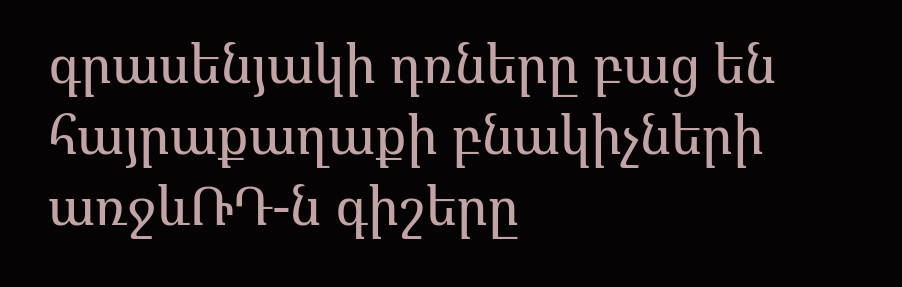գրասենյակի դռները բաց են հայրաքաղաքի բնակիչների առջևՌԴ-ն գիշերը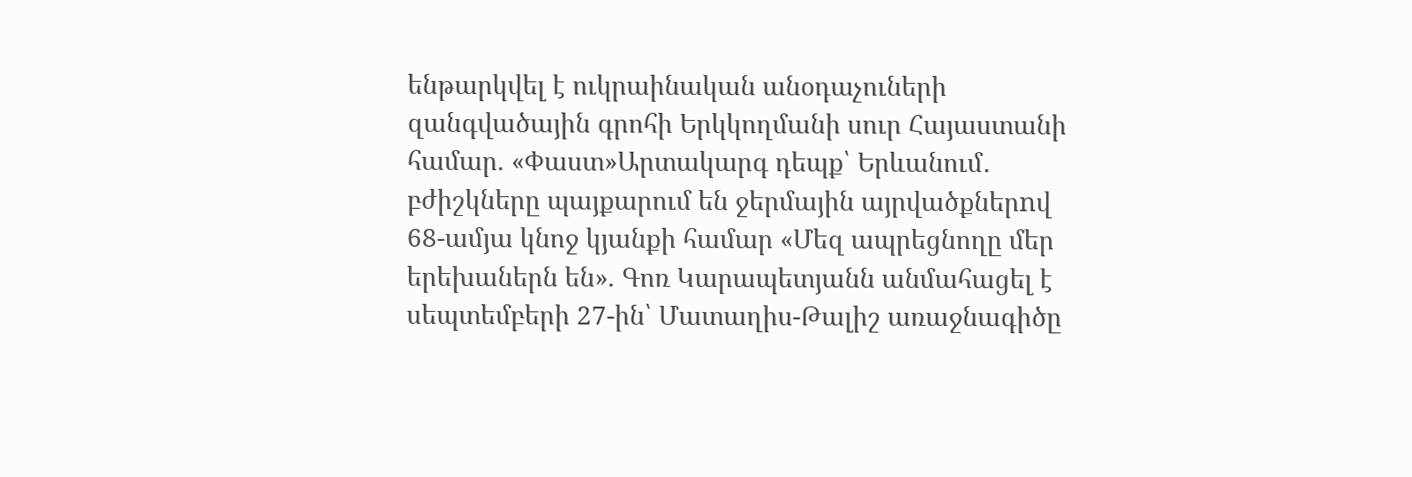ենթարկվել է ուկրաինական անօդաչուների զանգվածային գրոհի Երկկողմանի սուր Հայաստանի համար. «Փաստ»Արտակարգ դեպք՝ Երևանում․ բժիշկները պայքարում են ջերմային այրվածքներnվ 68-ամյա կնոջ կյանքի համար «Մեզ ապրեցնողը մեր երեխաներն են». Գոռ Կարապետյանն անմահացել է սեպտեմբերի 27-ին՝ Մատաղիս-Թալիշ առաջնագիծը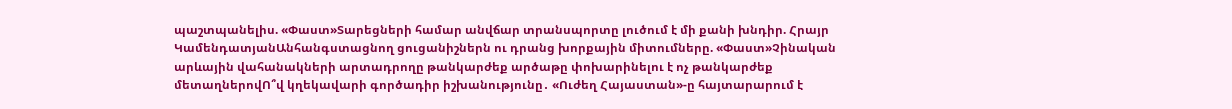պաշտպանելիս. «Փաստ»Տարեցների համար անվճար տրանսպորտը լուծում է մի քանի խնդիր. Հրայր ԿամենդատյանԱնհանգստացնող ցուցանիշներն ու դրանց խորքային միտումները. «Փաստ»Չինական արևային վահանակների արտադրողը թանկարժեք արծաթը փոխարինելու է ոչ թանկարժեք մետաղներովՈ՞վ կղեկավարի գործադիր իշխանությունը․ «Ուժեղ Հայաստան»-ը հայտարարում է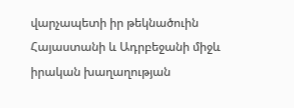վարչապետի իր թեկնածուին Հայաստանի և Ադրբեջանի միջև իրական խաղաղության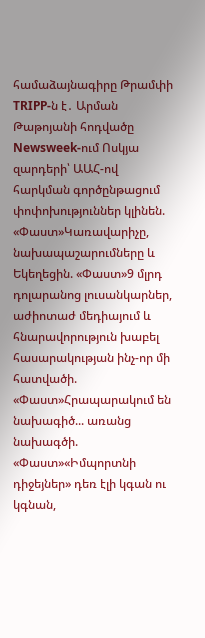համաձայնագիրը Թրամփի TRIPP-ն է․ Արման Թաթոյանի հոդվածը Newsweek-ում Ոսկյա զարդերի՝ ԱԱՀ-ով հարկման գործընթացում փոփոխություններ կլինեն. «Փաստ»Կառավարիչը, նախապաշարումները և Եկեղեցին. «Փաստ»9 մլրդ դոլարանոց լուսանկարներ, աժիոտաժ մեդիայում և հնարավորություն խաբել հասարակության ինչ-որ մի հատվածի. «Փաստ»Հրապարակում են նախագիծ... առանց նախագծի. «Փաստ»«Իմպորտնի դիջեյներ» դեռ էլի կգան ու կգնան,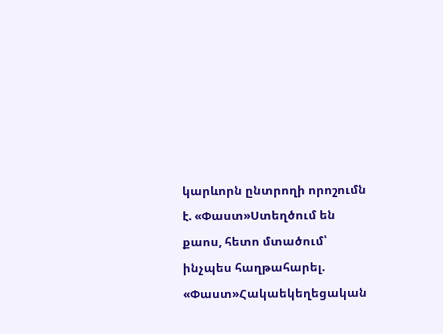կարևորն ընտրողի որոշումն է. «Փաստ»Ստեղծում են քաոս, հետո մտածում՝ ինչպես հաղթահարել. «Փաստ»Հակաեկեղեցական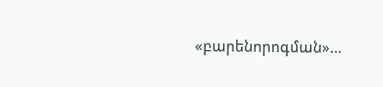«բարենորոգման»...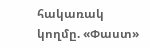հակառակ կողմը. «Փաստ»